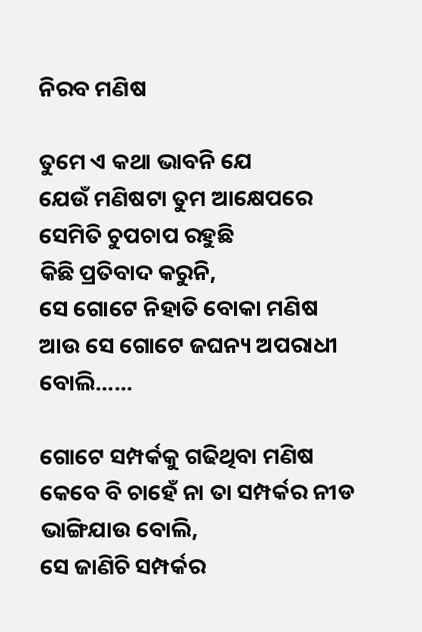ନିରବ ମଣିଷ

ତୁମେ ଏ କଥା ଭାବନି ଯେ
ଯେଉଁ ମଣିଷଟା ତୁମ ଆକ୍ଷେପରେ
ସେମିତି ଚୁପଚାପ ରହୁଛି
କିଛି ପ୍ରତିବାଦ କରୁନି,
ସେ ଗୋଟେ ନିହାତି ବୋକା ମଣିଷ
ଆଉ ସେ ଗୋଟେ ଜଘନ୍ୟ ଅପରାଧୀ ବୋଲି……

ଗୋଟେ ସମ୍ପର୍କକୁ ଗଢିଥିବା ମଣିଷ
କେବେ ବି ଚାହେଁ ନା ତା ସମ୍ପର୍କର ନୀଡ ଭାଙ୍ଗିଯାଉ ବୋଲି,
ସେ ଜାଣିଚି ସମ୍ପର୍କର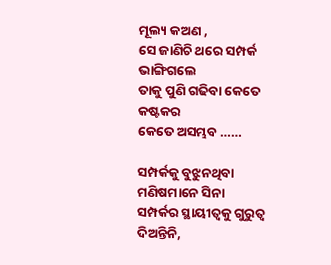ମୂଲ୍ୟ କଅଣ ,
ସେ ଜାଣିଚି ଥରେ ସମ୍ପର୍କ ଭାଙ୍ଗିଗଲେ
ତାକୁ ପୁଣି ଗଢିବା କେତେ କଷ୍ଟକର
କେତେ ଅସମ୍ଭବ ……

ସମ୍ପର୍କକୁ ବୁଝୁନଥିବା ମଣିଷମାନେ ସିନା
ସମ୍ପର୍କର ସ୍ଥାୟୀତ୍ୱକୁ ଗୁରୁତ୍ୱ ଦିଅନ୍ତିନି,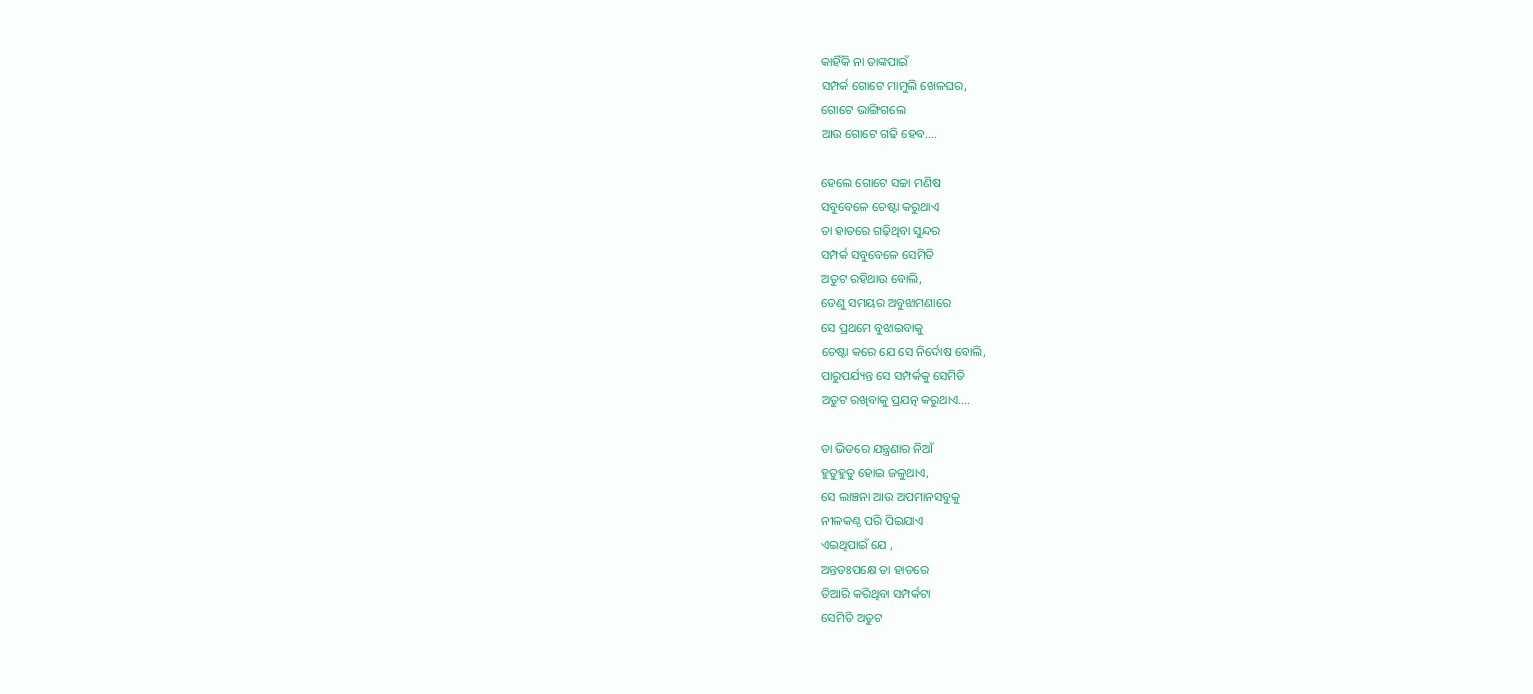କାହିଁକି ନା ତାଙ୍କପାଇଁ
ସମ୍ପର୍କ ଗୋଟେ ମାମୁଲି ଖେଳଘର,
ଗୋଟେ ଭାଙ୍ଗିଗଲେ
ଆଉ ଗୋଟେ ଗଢି ହେବ….

ହେଲେ ଗୋଟେ ସଚ୍ଚା ମଣିଷ
ସବୁବେଳେ ଚେଷ୍ଟା କରୁଥାଏ
ତା ହାତରେ ଗଢ଼ିଥିବା ସୁନ୍ଦର
ସମ୍ପର୍କ ସବୁବେଳେ ସେମିତି
ଅତୁଟ ରହିଥାଉ ବୋଲି,
ତେଣୁ ସମୟର ଅବୁଝାମଣାରେ
ସେ ପ୍ରଥମେ ବୁଝାଇବାକୁ
ଚେଷ୍ଟା କରେ ଯେ ସେ ନିର୍ଦୋଷ ବୋଲି,
ପାରୁପର୍ଯ୍ୟନ୍ତ ସେ ସମ୍ପର୍କକୁ ସେମିତି
ଅତୁଟ ରଖିବାକୁ ପ୍ରଯତ୍ନ କରୁଥାଏ….

ତା ଭିତରେ ଯନ୍ତ୍ରଣାର ନିଆଁ
ହୁତୁହୁତୁ ହୋଇ ଜଳୁଥାଏ,
ସେ ଲାଞ୍ଚନା ଆଉ ଅପମାନସବୁକୁ
ନୀଳକଣ୍ଠ ପରି ପିଇଯାଏ
ଏଇଥିପାଇଁ ଯେ ,
ଅନ୍ତତଃପକ୍ଷେ ତା ହାତରେ
ତିଆରି କରିଥିବା ସମ୍ପର୍କଟା
ସେମିତି ଅତୁଟ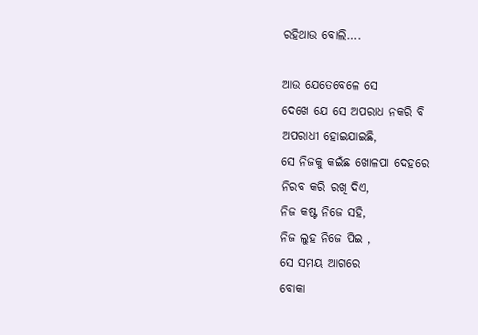ରହିଥାଉ ବୋଲି….

ଆଉ ଯେତେବେଳେ ସେ
ଦେଖେ ଯେ ସେ ଅପରାଧ ନକରି ବି
ଅପରାଧୀ ହୋଇଯାଇଛି,
ସେ ନିଜକୁ କଇଁଛ ଖୋଳପା ଦେହରେ
ନିରବ କରି ରଖି ଦିଏ,
ନିଜ କଷ୍ଟ ନିଜେ ସହି,
ନିଜ ଲୁହ ନିଜେ ପିଇ ,
ସେ ସମୟ ଆଗରେ
ବୋକା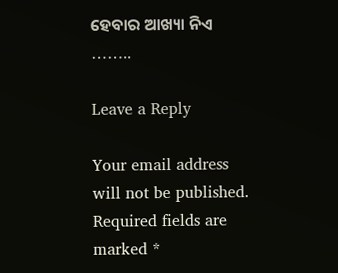ହେବାର ଆଖ୍ୟା ନିଏ ……..

Leave a Reply

Your email address will not be published. Required fields are marked *